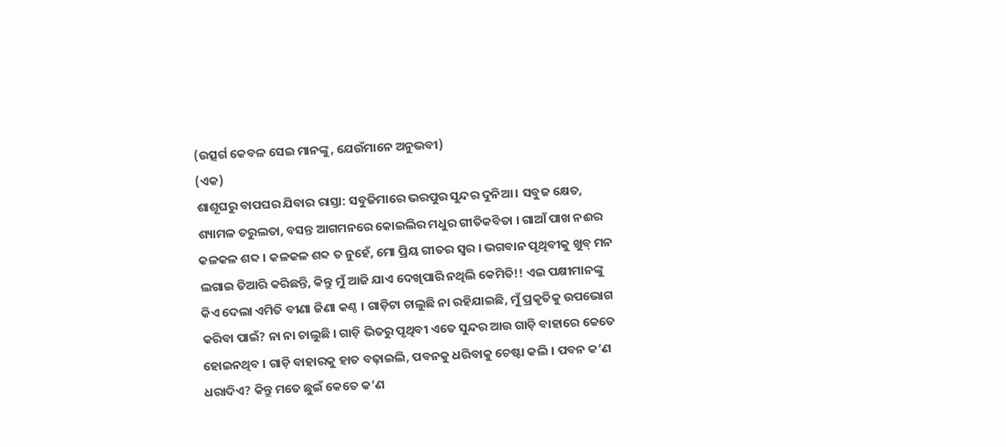(ଉତ୍ସର୍ଗ କେବଳ ସେଇ ମାନଙ୍କୁ, ଯେଉଁମାନେ ଅନୁଭବୀ)
(ଏକ)
ଶାଶୂଘରୁ ବାପଘର ଯିବାର ରାସ୍ତା: ସବୁଜିମାରେ ଭରପୁର ସୁନ୍ଦର ଦୁନିଆ । ସବୁଜ କ୍ଷେତ, ଶ୍ୟାମଳ ତରୁଲତା, ବସନ୍ତ ଆଗମନରେ କୋଇଲିର ମଧୁର ଗୀତିକବିତା । ଗାଆଁ ପାଖ ନଈର କଳକଳ ଶବ୍ଦ । କଳକଳ ଶବ୍ଦ ତ ନୁହେଁ, ମୋ ପ୍ରିୟ ଗୀତର ସ୍ୱର । ଭଗବାନ ପୃଥିବୀକୁ ଖୁବ୍ ମନ ଲଗାଇ ତିଆରି କରିଛନ୍ତି, କିନ୍ତୁ ମୁଁ ଆଜି ଯାଏ ଦେଖିପାରି ନଥିଲି କେମିତି!! ଏଇ ପକ୍ଷୀମାନଙ୍କୁ କିଏ ଦେଲା ଏମିତି ବୀଣା ଜିଣା କଣ୍ଠ । ଗାଡ଼ିଟା ଚାଲୁଛି ନା ରହିଯାଇଛି, ମୁଁ ପ୍ରକୃତିକୁ ଉପଭୋଗ କରିବା ପାଇଁ? ନା ନା ଚାଲୁଛି । ଗାଡ଼ି ଭିତରୁ ପୃଥିବୀ ଏତେ ସୁନ୍ଦର ଆଉ ଗାଡ଼ି ବାହାରେ କେତେ ହୋଇନଥିବ । ଗାଡ଼ି ବାହାରକୁ ହାତ ବଢ଼ାଇଲି, ପବନକୁ ଧରିବାକୁ ଚେଷ୍ଟା କଲି । ପବନ କ’ଣ ଧରାଦିଏ? କିନ୍ତୁ ମତେ ଛୁଇଁ କେତେ କ’ଣ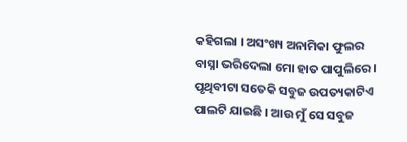କହିଗଲା । ଅସଂଖ୍ୟ ଅନାମିକା ଫୁଲର ବାସ୍ନା ଭରିଦେଲା ମୋ ହାତ ପାପୁଲିରେ । ପୃଥିବୀଟା ସତେକି ସବୁଜ ଉପତ୍ୟକାଟିଏ ପାଲଟି ଯାଇଛି । ଆଉ ମୁଁ ସେ ସବୁଜ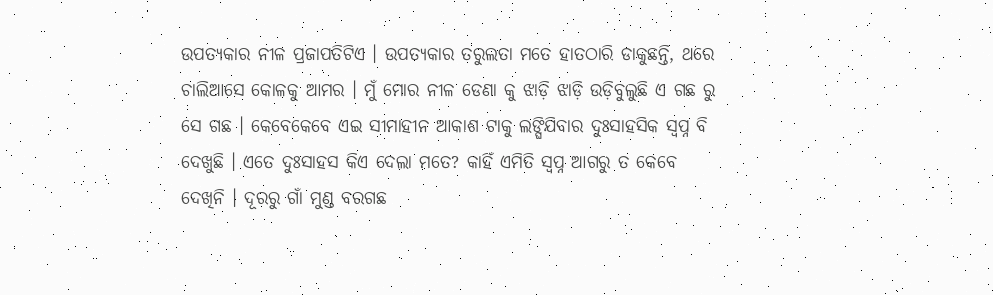ଉପତ୍ୟକାର ନୀଳ ପ୍ରଜାପତିଟିଏ । ଉପତ୍ୟକାର ତରୁଲତା ମତେ ହାତଠାରି ଡାକୁଛନ୍ତି, ଥରେ ଚାଲିଆସେ କୋଳକୁ ଆମର । ମୁଁ ମୋର ନୀଳ ଡେଣା କୁ ଝାଡ଼ି ଝାଡ଼ି ଉଡ଼ିବୁଲୁଛି ଏ ଗଛ ରୁ ସେ ଗଛ । କେବେକେବେ ଏଇ ସୀମାହୀନ ଆକାଶ ଟାକୁ ଲଙ୍ଘିଯିବାର ଦୁଃସାହସିକ ସ୍ୱପ୍ନ ବି ଦେଖୁଛି । ଏତେ ଦୁଃସାହସ କିଏ ଦେଲା ମତେ? କାହିଁ ଏମିତି ସ୍ଵପ୍ନ ଆଗରୁ ତ କେବେ ଦେଖିନି । ଦୂରରୁ ଗାଁ ମୁଣ୍ଡ ବରଗଛ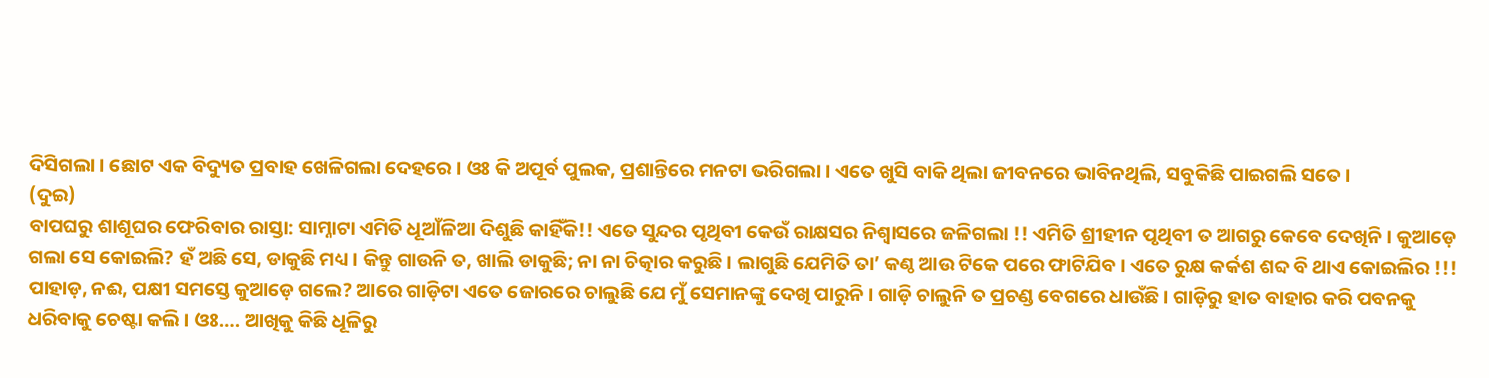ଦିସିଗଲା । ଛୋଟ ଏକ ବିଦ୍ୟୁତ ପ୍ରବାହ ଖେଳିଗଲା ଦେହରେ । ଓଃ କି ଅପୂର୍ବ ପୁଲକ, ପ୍ରଶାନ୍ତିରେ ମନଟା ଭରିଗଲା । ଏତେ ଖୁସି ବାକି ଥିଲା ଜୀବନରେ ଭାବିନଥିଲି, ସବୁକିଛି ପାଇଗଲି ସତେ ।
(ଦୁଇ)
ବାପଘରୁ ଶାଶୂଘର ଫେରିବାର ରାସ୍ତା: ସାମ୍ନାଟା ଏମିତି ଧୂଆଁଳିଆ ଦିଶୁଛି କାହିଁକି!! ଏତେ ସୁନ୍ଦର ପୃଥିବୀ କେଉଁ ରାକ୍ଷସର ନିଶ୍ୱାସରେ ଜଳିଗଲା !! ଏମିତି ଶ୍ରୀହୀନ ପୃଥିବୀ ତ ଆଗରୁ କେବେ ଦେଖିନି । କୁଆଡ଼େ ଗଲା ସେ କୋଇଲି? ହଁ ଅଛି ସେ, ଡାକୁଛି ମଧ୍ୟ । କିନ୍ତୁ ଗାଉନି ତ, ଖାଲି ଡାକୁଛି; ନା ନା ଚିତ୍କାର କରୁଛି । ଲାଗୁଛି ଯେମିତି ତା’ କଣ୍ଠ ଆଉ ଟିକେ ପରେ ଫାଟିଯିବ । ଏତେ ରୁକ୍ଷ କର୍କଶ ଶବ୍ଦ ବି ଥାଏ କୋଇଲିର !!! ପାହାଡ଼, ନଈ, ପକ୍ଷୀ ସମସ୍ତେ କୁଆଡ଼େ ଗଲେ? ଆରେ ଗାଡ଼ିଟା ଏତେ ଜୋରରେ ଚାଲୁଛି ଯେ ମୁଁ ସେମାନଙ୍କୁ ଦେଖି ପାରୁନି । ଗାଡ଼ି ଚାଲୁନି ତ ପ୍ରଚଣ୍ଡ ବେଗରେ ଧାଉଁଛି । ଗାଡ଼ିରୁ ହାତ ବାହାର କରି ପବନକୁ ଧରିବାକୁ ଚେଷ୍ଟା କଲି । ଓଃ…. ଆଖିକୁ କିଛି ଧୂଳିରୁ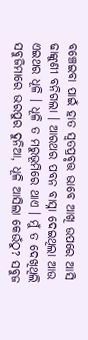ବଞ୍ଚେଇବା ପାଇଁ ହାତ ସ୍ୱତପ୍ରବୃତ୍ତ ଭାବେ ଆଖି ଉପରେ ଆସି ଢାଙ୍କୁଣୀ ବନିଗଲା । ଆରଥର ପବନ ବାସ୍ନା ଦେଇଥିଲା ଆଉ ଏଇଥର ଧୂଳି । ଧୂଳି ତ ମରୁଭୂମିରେ ଥାଏ । ମୁଁ ତ ଦେଖିଥିଲି ସବୁଜିମାରେ ଭରପୁର ଦୁନିଆ, ଧୂଳି ଆସିଲା କେଉଁଠୁ? ସବୁଜ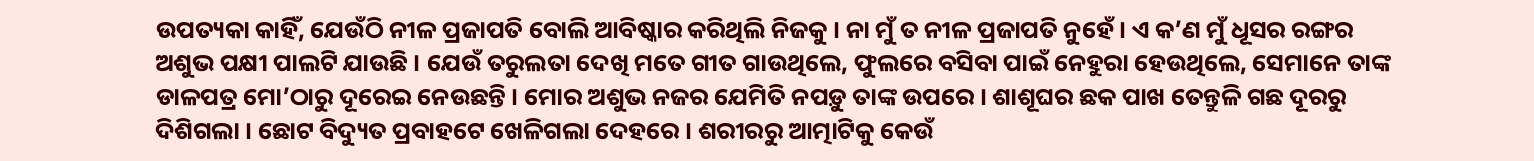ଉପତ୍ୟକା କାହିଁ, ଯେଉଁଠି ନୀଳ ପ୍ରଜାପତି ବୋଲି ଆବିଷ୍କାର କରିଥିଲି ନିଜକୁ । ନା ମୁଁ ତ ନୀଳ ପ୍ରଜାପତି ନୁହେଁ । ଏ କ’ଣ ମୁଁ ଧୂସର ରଙ୍ଗର ଅଶୁଭ ପକ୍ଷୀ ପାଲଟି ଯାଉଛି । ଯେଉଁ ତରୁଲତା ଦେଖି ମତେ ଗୀତ ଗାଉଥିଲେ, ଫୁଲରେ ବସିବା ପାଇଁ ନେହୁରା ହେଉଥିଲେ, ସେମାନେ ତାଙ୍କ ଡାଳପତ୍ର ମୋ’ଠାରୁ ଦୂରେଇ ନେଉଛନ୍ତି । ମୋର ଅଶୁଭ ନଜର ଯେମିତି ନପଡ଼ୁ ତାଙ୍କ ଉପରେ । ଶାଶୂଘର ଛକ ପାଖ ତେନ୍ତୁଳି ଗଛ ଦୂରରୁ ଦିଶିଗଲା । ଛୋଟ ବିଦ୍ୟୁତ ପ୍ରବାହଟେ ଖେଳିଗଲା ଦେହରେ । ଶରୀରରୁ ଆତ୍ମାଟିକୁ କେଉଁ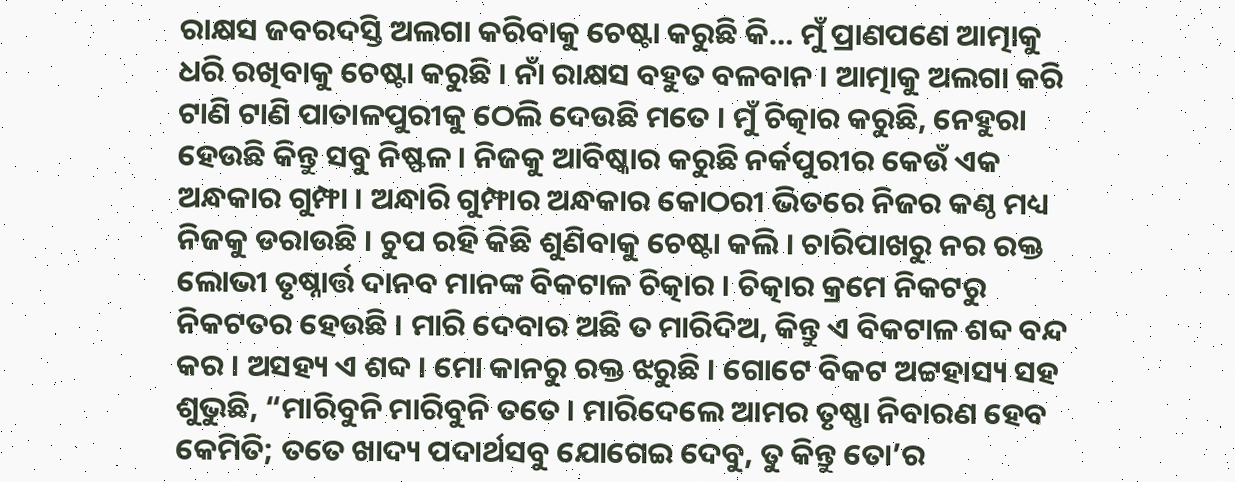ରାକ୍ଷସ ଜବରଦସ୍ତି ଅଲଗା କରିବାକୁ ଚେଷ୍ଟା କରୁଛି କି… ମୁଁ ପ୍ରାଣପଣେ ଆତ୍ମାକୁ ଧରି ରଖିବାକୁ ଚେଷ୍ଟା କରୁଛି । ନାଁ ରାକ୍ଷସ ବହୁତ ବଳବାନ । ଆତ୍ମାକୁ ଅଲଗା କରି ଟାଣି ଟାଣି ପାତାଳପୁରୀକୁ ଠେଲି ଦେଉଛି ମତେ । ମୁଁ ଚିତ୍କାର କରୁଛି, ନେହୁରା ହେଉଛି କିନ୍ତୁ ସବୁ ନିଷ୍ଫଳ । ନିଜକୁ ଆବିଷ୍କାର କରୁଛି ନର୍କପୁରୀର କେଉଁ ଏକ ଅନ୍ଧକାର ଗୁମ୍ଫା । ଅନ୍ଧାରି ଗୁମ୍ଫାର ଅନ୍ଧକାର କୋଠରୀ ଭିତରେ ନିଜର କଣ୍ଠ ମଧ୍ୟ ନିଜକୁ ଡରାଉଛି । ଚୁପ ରହି କିଛି ଶୁଣିବାକୁ ଚେଷ୍ଟା କଲି । ଚାରିପାଖରୁ ନର ରକ୍ତ ଲୋଭୀ ତୃଷ୍ନାର୍ତ୍ତ ଦାନବ ମାନଙ୍କ ବିକଟାଳ ଚିତ୍କାର । ଚିତ୍କାର କ୍ରମେ ନିକଟରୁ ନିକଟତର ହେଉଛି । ମାରି ଦେବାର ଅଛି ତ ମାରିଦିଅ, କିନ୍ତୁ ଏ ବିକଟାଳ ଶବ୍ଦ ବନ୍ଦ କର । ଅସହ୍ୟ ଏ ଶବ୍ଦ । ମୋ କାନରୁ ରକ୍ତ ଝରୁଛି । ଗୋଟେ ବିକଟ ଅଟ୍ଟହାସ୍ୟ ସହ ଶୁଭୁଛି, “ମାରିବୁନି ମାରିବୁନି ତତେ । ମାରିଦେଲେ ଆମର ତୃଷ୍ଣା ନିବାରଣ ହେବ କେମିତି; ତତେ ଖାଦ୍ୟ ପଦାର୍ଥସବୁ ଯୋଗେଇ ଦେବୁ, ତୁ କିନ୍ତୁ ତୋ’ର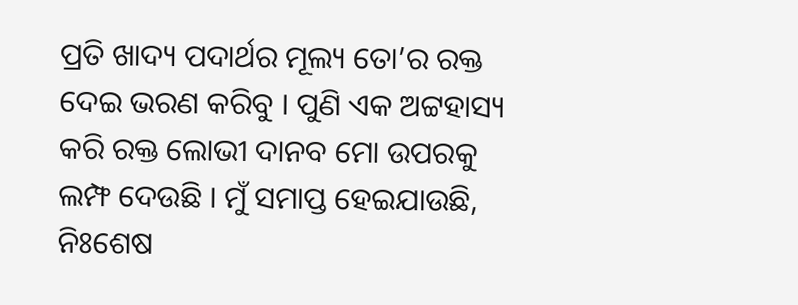ପ୍ରତି ଖାଦ୍ୟ ପଦାର୍ଥର ମୂଲ୍ୟ ତୋ’ର ରକ୍ତ ଦେଇ ଭରଣ କରିବୁ । ପୁଣି ଏକ ଅଟ୍ଟହାସ୍ୟ କରି ରକ୍ତ ଲୋଭୀ ଦାନବ ମୋ ଉପରକୁ ଲମ୍ଫ ଦେଉଛି । ମୁଁ ସମାପ୍ତ ହେଇଯାଉଛି, ନିଃଶେଷ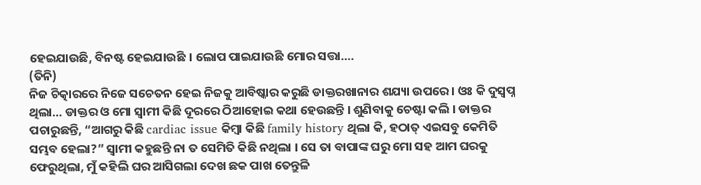ହେଇଯାଉଛି, ବିନଷ୍ଟ ହେଇଯାଉଛି । ଲୋପ ପାଇଯାଉଛି ମୋର ସତ୍ତା….
(ତିନି)
ନିଜ ଚିତ୍କାରରେ ନିଜେ ସଚେତନ ହେଇ ନିଜକୁ ଆବିଷ୍କାର କରୁଛି ଡାକ୍ତରଖାନାର ଶଯ୍ୟା ଉପରେ । ଓଃ କି ଦୁସ୍ୱପ୍ନ ଥିଲା… ଡାକ୍ତର ଓ ମୋ ସ୍ୱାମୀ କିଛି ଦୂରରେ ଠିଆହୋଇ କଥା ହେଉଛନ୍ତି । ଶୁଣିବାକୁ ଚେଷ୍ଟା କଲି । ଡାକ୍ତର ପଚାରୁଛନ୍ତି, “ଆଗରୁ କିଛି cardiac issue କିମ୍ବା କିଛି family history ଥିଲା କି, ହଠାତ୍ ଏଇସବୁ କେମିତି ସମ୍ଭବ ହେଲା?” ସ୍ୱାମୀ କହୁଛନ୍ତି ନା ତ ସେମିତି କିଛି ନଥିଲା । ସେ ତା ବାପାଙ୍କ ଘରୁ ମୋ ସହ ଆମ ଘରକୁ ଫେରୁଥିଲା, ମୁଁ କହିଲି ଘର ଆସିଗଲା ଦେଖ ଛକ ପାଖ ତେନ୍ତୁଳି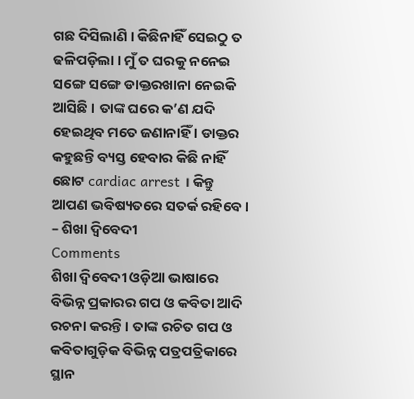ଗଛ ଦିସିଲାଣି । କିଛିନାହିଁ ସେଇଠୁ ତ ଢଳିପଡ଼ିଲା । ମୁଁ ତ ଘରକୁ ନନେଇ ସଙ୍ଗେ ସଙ୍ଗେ ଡାକ୍ତରଖାନା ନେଇକି ଆସିଛି । ତାଙ୍କ ଘରେ କ’ଣ ଯଦି ହେଇଥିବ ମତେ ଜଣାନାହିଁ । ଡାକ୍ତର କହୁଛନ୍ତି ବ୍ୟସ୍ତ ହେବାର କିଛି ନାହିଁ ଛୋଟ cardiac arrest । କିନ୍ତୁ ଆପଣ ଭବିଷ୍ୟତରେ ସତର୍କ ରହିବେ ।
– ଶିଖା ଦ୍ୱିବେଦୀ
Comments
ଶିଖା ଦ୍ୱିବେଦୀ ଓଡ଼ିଆ ଭାଷାରେ ବିଭିନ୍ନ ପ୍ରକାରର ଗପ ଓ କବିତା ଆଦି ରଚନା କରନ୍ତି । ତାଙ୍କ ରଚିତ ଗପ ଓ କବିତାଗୁଡ଼ିକ ବିଭିନ୍ନ ପତ୍ରପତ୍ରିକାରେ ସ୍ଥାନ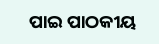ପାଇ ପାଠକୀୟ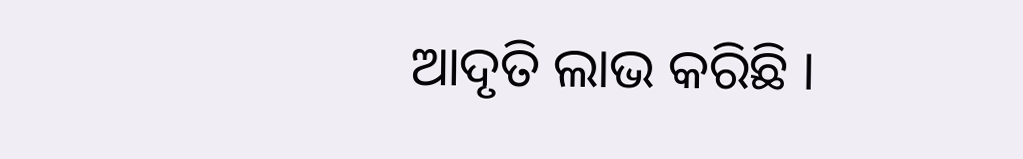ଆଦୃତି ଲାଭ କରିଛି ।